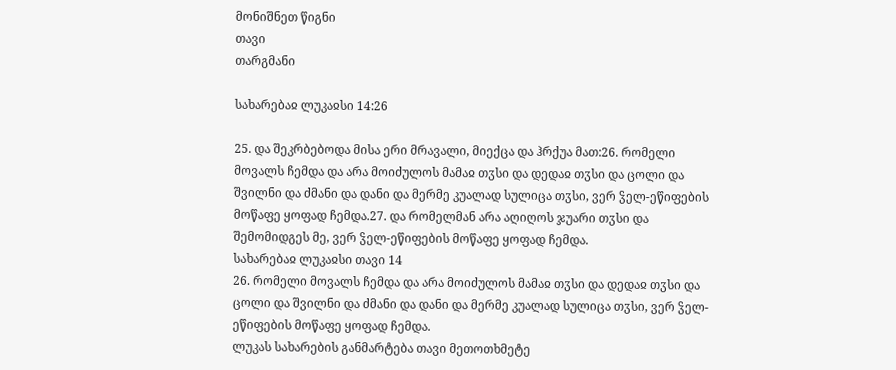მონიშნეთ წიგნი
თავი
თარგმანი

სახარებაჲ ლუკაჲსი 14:26

25. და შეკრბებოდა მისა ერი მრავალი, მიექცა და ჰრქუა მათ:26. რომელი მოვალს ჩემდა და არა მოიძულოს მამაჲ თჳსი და დედაჲ თჳსი და ცოლი და შვილნი და ძმანი და დანი და მერმე კუალად სულიცა თჳსი, ვერ ჴელ-ეწიფების მოწაფე ყოფად ჩემდა.27. და რომელმან არა აღიღოს ჯუარი თჳსი და შემომიდგეს მე, ვერ ჴელ-ეწიფების მოწაფე ყოფად ჩემდა.
სახარებაჲ ლუკაჲსი თავი 14
26. რომელი მოვალს ჩემდა და არა მოიძულოს მამაჲ თჳსი და დედაჲ თჳსი და ცოლი და შვილნი და ძმანი და დანი და მერმე კუალად სულიცა თჳსი, ვერ ჴელ-ეწიფების მოწაფე ყოფად ჩემდა.
ლუკას სახარების განმარტება თავი მეთოთხმეტე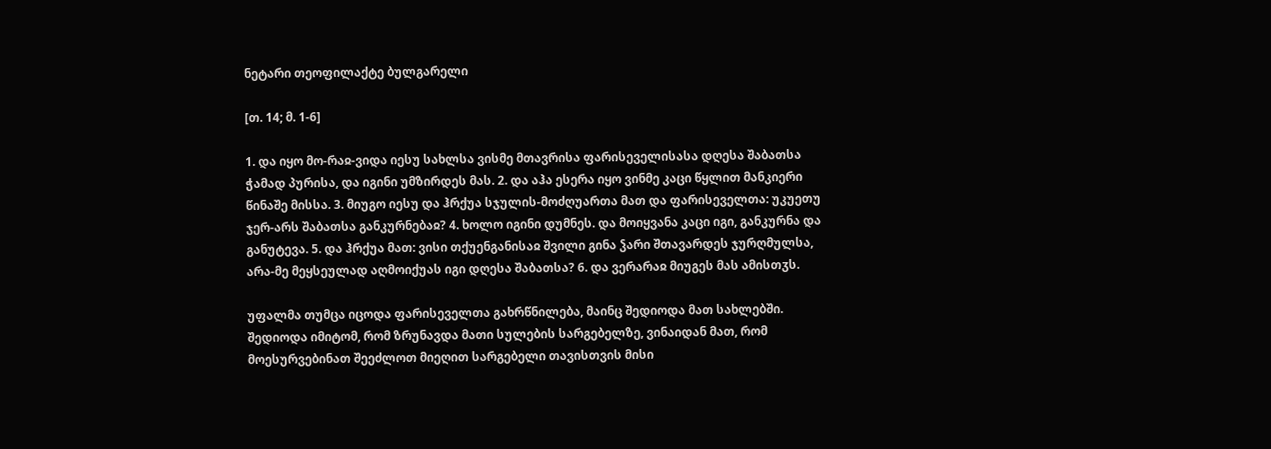ნეტარი თეოფილაქტე ბულგარელი

[თ. 14; მ. 1-6]

1. და იყო მო-რაჲ-ვიდა იესუ სახლსა ვისმე მთავრისა ფარისეველისასა დღესა შაბათსა ჭამად პურისა, და იგინი უმზირდეს მას. 2. და აჰა ესერა იყო ვინმე კაცი წყლით მანკიერი წინაშე მისსა. 3. მიუგო იესუ და ჰრქუა სჯულის-მოძღუართა მათ და ფარისეველთა: უკუეთუ ჯერ-არს შაბათსა განკურნებაჲ? 4. ხოლო იგინი დუმნეს. და მოიყვანა კაცი იგი, განკურნა და განუტევა. 5. და ჰრქუა მათ: ვისი თქუენგანისაჲ შვილი გინა ჴარი შთავარდეს ჯურღმულსა, არა-მე მეყსეულად აღმოიქუას იგი დღესა შაბათსა? 6. და ვერარაჲ მიუგეს მას ამისთჳს.

უფალმა თუმცა იცოდა ფარისეველთა გახრწნილება, მაინც შედიოდა მათ სახლებში. შედიოდა იმიტომ, რომ ზრუნავდა მათი სულების სარგებელზე, ვინაიდან მათ, რომ მოესურვებინათ შეეძლოთ მიეღით სარგებელი თავისთვის მისი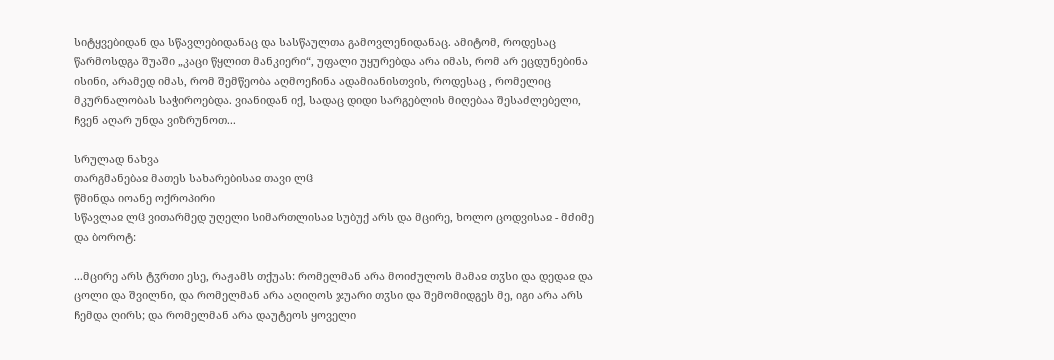სიტყვებიდან და სწავლებიდანაც და სასწაულთა გამოვლენიდანაც. ამიტომ, როდესაც წარმოსდგა შუაში „კაცი წყლით მანკიერი“, უფალი უყურებდა არა იმას, რომ არ ეცდუნებინა ისინი, არამედ იმას, რომ შემწეობა აღმოეჩინა ადამიანისთვის, როდესაც , რომელიც მკურნალობას საჭიროებდა. ვიანიდან იქ, სადაც დიდი სარგებლის მიღებაა შესაძლებელი, ჩვენ აღარ უნდა ვიზრუნოთ...

სრულად ნახვა
თარგმანებაჲ მათეს სახარებისაჲ თავი ლჱ
წმინდა იოანე ოქროპირი
სწავლაჲ ლჱ ვითარმედ უღელი სიმართლისაჲ სუბუქ არს და მცირე, ხოლო ცოდვისაჲ - მძიმე და ბოროტ:

...მცირე არს ტჳრთი ესე, რაჟამს თქუას: რომელმან არა მოიძულოს მამაჲ თჳსი და დედაჲ და ცოლი და შვილნი, და რომელმან არა აღიღოს ჯუარი თჳსი და შემომიდგეს მე, იგი არა არს ჩემდა ღირს; და რომელმან არა დაუტეოს ყოველი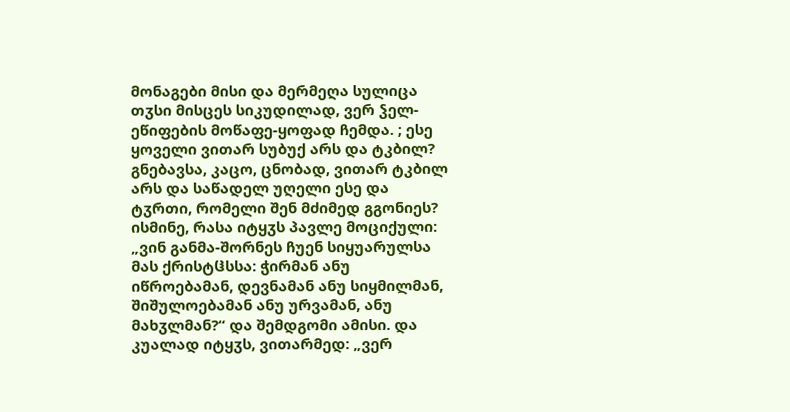მონაგები მისი და მერმეღა სულიცა თჳსი მისცეს სიკუდილად, ვერ ჴელ-ეწიფების მოწაფე-ყოფად ჩემდა. ; ესე ყოველი ვითარ სუბუქ არს და ტკბილ? გნებავსა, კაცო, ცნობად, ვითარ ტკბილ არს და საწადელ უღელი ესე და ტჳრთი, რომელი შენ მძიმედ გგონიეს? ისმინე, რასა იტყჳს პავლე მოციქული: „ვინ განმა-შორნეს ჩუენ სიყუარულსა მას ქრისტჱსსა: ჭირმან ანუ იწროებამან, დევნამან ანუ სიყმილმან, შიშულოებამან ანუ ურვამან, ანუ მახჳლმან?“ და შემდგომი ამისი. და კუალად იტყჳს, ვითარმედ: „ვერ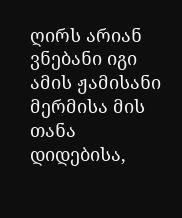ღირს არიან ვნებანი იგი ამის ჟამისანი მერმისა მის თანა დიდებისა,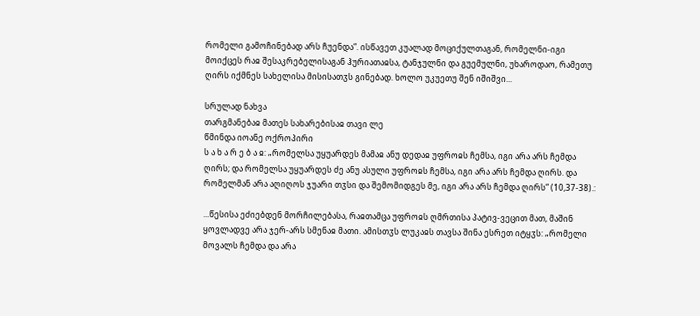რომელი გამოჩინებად არს ჩუენდა“. ისწავეთ კუალად მოციქულთაგან, რომელნი-იგი მოიქცეს რაჲ შესაკრებელისაგან ჰურიათაჲსა, ტანჯულნი და გუემულნი, უხაროდაო, რამეთუ ღირს იქმნეს სახელისა მისისათჳს გინებად. ხოლო უკუეთუ შენ იშიშვი...

სრულად ნახვა
თარგმანებაჲ მათეს სახარებისაჲ თავი ლე
წმინდა იოანე ოქროპირი
ს ა ხ ა რ ე ბ ა ჲ: „რომელსა უყუარდეს მამაჲ ანუ დედაჲ უფროჲს ჩემსა, იგი არა არს ჩემდა ღირს; და რომელსა უყუარდეს ძე ანუ ასული უფროჲს ჩემსა, იგი არა არს ჩემდა ღირს. და რომელმან არა აღიღოს ჯუარი თჳსი და შემომიდგეს მე, იგი არა არს ჩემდა ღირს“ (10,37-38).:

...წესისა ეძიებდენ მორჩილებასა, რაჲთამცა უფროჲს ღმრთისა პატივ-ვეცით მათ, მაშინ ყოვლადვე არა ჯერ-არს სმენაჲ მათი. ამისთჳს ლუკაჲს თავსა შინა ესრეთ იტყჳს: „რომელი მოვალს ჩემდა და არა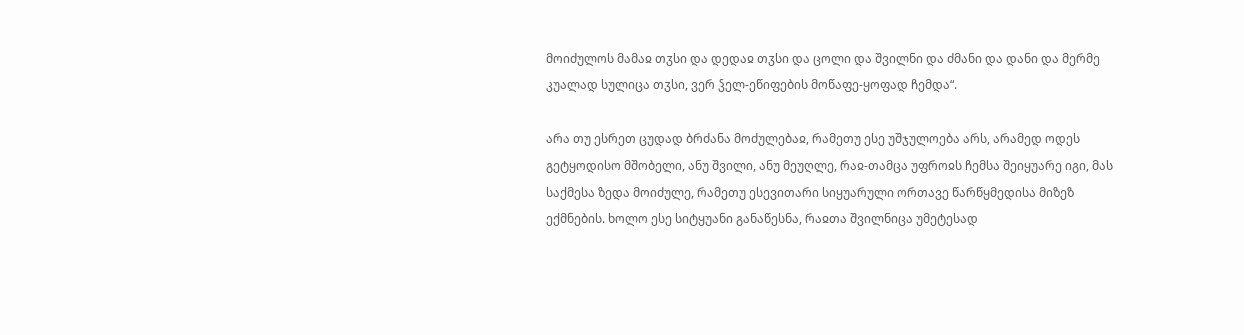მოიძულოს მამაჲ თჳსი და დედაჲ თჳსი და ცოლი და შვილნი და ძმანი და დანი და მერმე კუალად სულიცა თჳსი, ვერ ჴელ-ეწიფების მოწაფე-ყოფად ჩემდა“.

არა თუ ესრეთ ცუდად ბრძანა მოძულებაჲ, რამეთუ ესე უშჯულოება არს, არამედ ოდეს გეტყოდისო მშობელი, ანუ შვილი, ანუ მეუღლე, რაჲ-თამცა უფროჲს ჩემსა შეიყუარე იგი, მას საქმესა ზედა მოიძულე, რამეთუ ესევითარი სიყუარული ორთავე წარწყმედისა მიზეზ ექმნების. ხოლო ესე სიტყუანი განაწესნა, რაჲთა შვილნიცა უმეტესად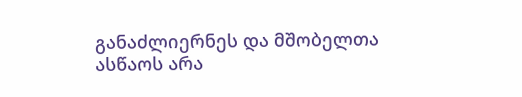განაძლიერნეს და მშობელთა ასწაოს არა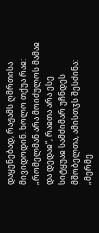დაყენებად, რაჟამს ღმრთისა მივიდოდინ. ხოლო თქუა რაჲ: „რომელმან არა მოიძულოს მამაჲ და დედაჲ“, რაჲთა არა ესე სიტყუაჲ სამძიმარ უჩნდეს მშობელთა, ამისთჳს შესძინა: „მერმე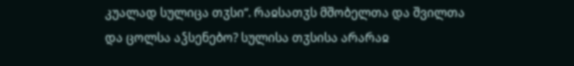კუალად სულიცა თჳსი“. რაჲსათჳს მშობელთა და შვილთა და ცოლსა აჴსენებო? სულისა თჳსისა არარაჲ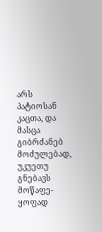არს პატიოსან კაცთა, და მასცა გიბრძანებ მოძულებად, უკუეთუ გნებავს მოწაფე-ყოფად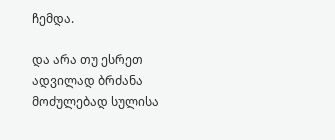ჩემდა.

და არა თუ ესრეთ ადვილად ბრძანა მოძულებად სულისა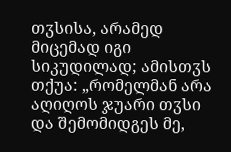თჳსისა, არამედ მიცემად იგი სიკუდილად; ამისთჳს თქუა: „რომელმან არა აღიღოს ჯუარი თჳსი და შემომიდგეს მე,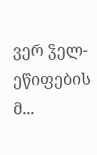ვერ ჴელ-ეწიფების მ...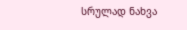სრულად ნახვა